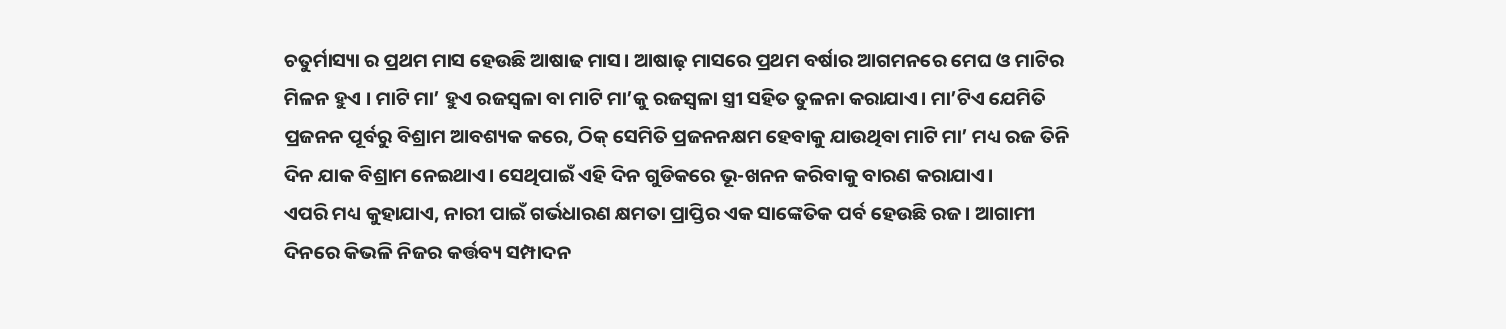ଚତୁର୍ମାସ୍ୟା ର ପ୍ରଥମ ମାସ ହେଉଛି ଆଷାଢ ମାସ। ଆଷାଢ଼ ମାସରେ ପ୍ରଥମ ବର୍ଷାର ଆଗମନରେ ମେଘ ଓ ମାଟିର ମିଳନ ହୁଏ । ମାଟି ମା’ ହୁଏ ରଜସ୍ୱଳା ବା ମାଟି ମା’କୁ ରଜସ୍ୱଳା ସ୍ତ୍ରୀ ସହିତ ତୁଳନା କରାଯାଏ। ମା’ଟିଏ ଯେମିତି ପ୍ରଜନନ ପୂର୍ବରୁ ବିଶ୍ରାମ ଆବଶ୍ୟକ କରେ, ଠିକ୍ ସେମିତି ପ୍ରଜନନକ୍ଷମ ହେବାକୁ ଯାଉଥିବା ମାଟି ମା’ ମଧ୍ୟ ରଜ ତିନି ଦିନ ଯାକ ବିଶ୍ରାମ ନେଇଥାଏ। ସେଥିପାଇଁ ଏହି ଦିନ ଗୁଡିକରେ ଭୂ-ଖନନ କରିବାକୁ ବାରଣ କରାଯାଏ।
ଏପରି ମଧ୍ୟ କୁହାଯାଏ, ନାରୀ ପାଇଁ ଗର୍ଭଧାରଣ କ୍ଷମତା ପ୍ରାପ୍ତିର ଏକ ସାଙ୍କେତିକ ପର୍ବ ହେଉଛି ରଜ। ଆଗାମୀ ଦିନରେ କିଭଳି ନିଜର କର୍ତ୍ତବ୍ୟ ସମ୍ପାଦନ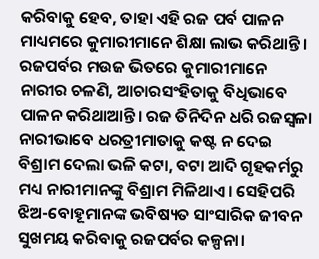କରିବାକୁ ହେବ, ତାହା ଏହି ରଜ ପର୍ବ ପାଳନ ମାଧ୍ୟମରେ କୁମାରୀମାନେ ଶିକ୍ଷା ଲାଭ କରିଥାନ୍ତି। ରଜପର୍ବର ମଉଜ ଭିତରେ କୁମାରୀମାନେ ନାରୀର ଚଳଣି, ଆଚାରସଂହିତାକୁ ବିଧିଭାବେ ପାଳନ କରିଥାଆନ୍ତି। ରଜ ତିନିଦିନ ଧରି ରଜସ୍ୱଳା ନାରୀଭାବେ ଧରତ୍ରୀମାତାକୁ କଷ୍ଟ ନ ଦେଇ ବିଶ୍ରାମ ଦେଲା ଭଳି କଟା, ବଟା ଆଦି ଗୃହକର୍ମରୁ ମଧ୍ୟ ନାରୀମାନଙ୍କୁ ବିଶ୍ରାମ ମିଳିଥାଏ। ସେହିପରି ଝିଅ-ବୋହୂମାନଙ୍କ ଭବିଷ୍ୟତ ସାଂସାରିକ ଜୀବନ ସୁଖମୟ କରିବାକୁ ରଜପର୍ବର କଳ୍ପନା।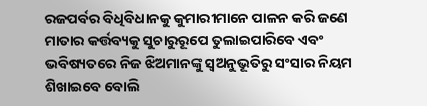ରଜପର୍ବର ବିଧିବିଧାନକୁ କୁମାରୀମାନେ ପାଳନ କରି ଜଣେ ମାତାର କର୍ତ୍ତବ୍ୟକୁ ସୁଚାରୁରୂପେ ତୁଲାଇପାରିବେ ଏବଂ ଭବିଷ୍ୟତରେ ନିଜ ଝିଅମାନଙ୍କୁ ସ୍ୱଅନୁଭୂତିରୁ ସଂସାର ନିୟମ ଶିଖାଇବେ ବୋଲି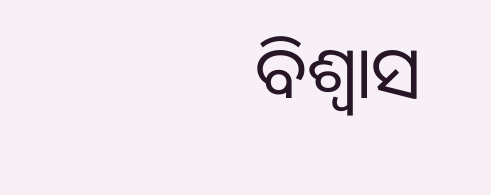ବିଶ୍ବାସ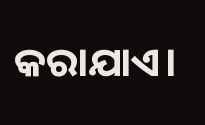କରାଯାଏ।